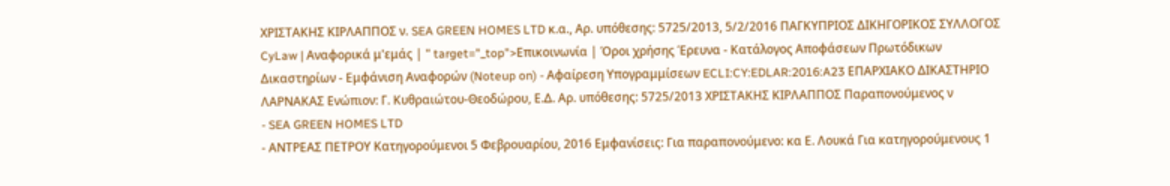ΧΡΙΣΤΑΚΗΣ ΚΙΡΛΑΠΠΟΣ ν. SEA GREEN HOMES LTD κ.α., Αρ. υπόθεσης: 5725/2013, 5/2/2016 ΠΑΓΚΥΠΡΙΟΣ ΔΙΚΗΓΟΡΙΚΟΣ ΣΥΛΛΟΓΟΣ CyLaw | Αναφορικά μ'εμάς | " target="_top">Επικοινωνία | Όροι χρήσης Έρευνα - Κατάλογος Αποφάσεων Πρωτόδικων Δικαστηρίων - Εμφάνιση Αναφορών (Noteup on) - Αφαίρεση Υπογραμμίσεων ECLI:CY:EDLAR:2016:A23 ΕΠΑΡΧΙΑΚΟ ΔΙΚΑΣΤΗΡΙΟ ΛΑΡΝΑΚΑΣ Ενώπιον: Γ. Κυθραιώτου-Θεοδώρου, Ε.Δ. Αρ. υπόθεσης: 5725/2013 ΧΡΙΣΤΑΚΗΣ ΚΙΡΛΑΠΠΟΣ Παραπονούμενος ν
- SEA GREEN HOMES LTD
- ΑΝΤΡΕΑΣ ΠΕΤΡΟΥ Κατηγορούμενοι 5 Φεβρουαρίου, 2016 Εμφανίσεις: Για παραπονούμενο: κα Ε. Λουκά Για κατηγορούμενους 1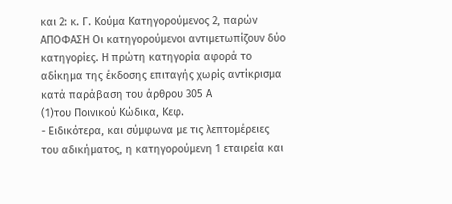και 2: κ. Γ. Κούμα Κατηγορούμενος 2, παρών ΑΠΟΦΑΣΗ Οι κατηγορούμενοι αντιμετωπίζουν δύο κατηγορίες. Η πρώτη κατηγορία αφορά το αδίκημα της έκδοσης επιταγής χωρίς αντίκρισμα κατά παράβαση του άρθρου 305 Α
(1)του Ποινικού Κώδικα, Κεφ.
- Ειδικότερα, και σύμφωνα με τις λεπτομέρειες του αδικήματος, η κατηγορούμενη 1 εταιρεία και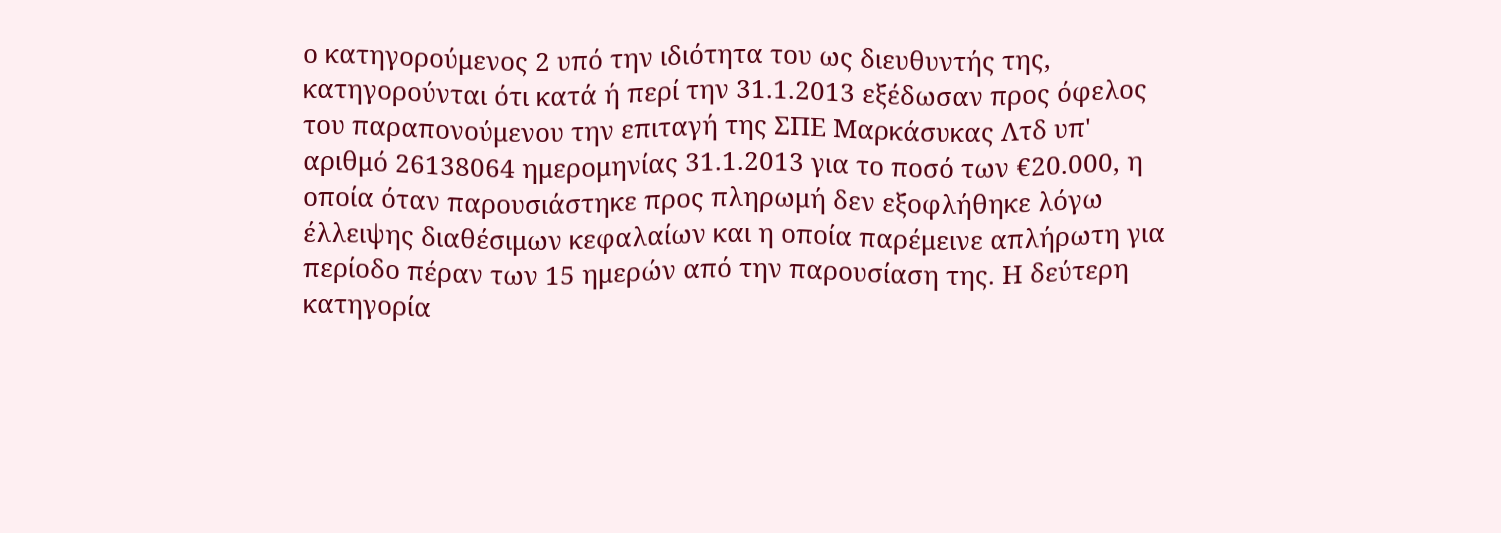ο κατηγορούμενος 2 υπό την ιδιότητα του ως διευθυντής της, κατηγορούνται ότι κατά ή περί την 31.1.2013 εξέδωσαν προς όφελος του παραπονούμενου την επιταγή της ΣΠΕ Μαρκάσυκας Λτδ υπ' αριθμό 26138064 ημερομηνίας 31.1.2013 για το ποσό των €20.000, η οποία όταν παρουσιάστηκε προς πληρωμή δεν εξοφλήθηκε λόγω έλλειψης διαθέσιμων κεφαλαίων και η οποία παρέμεινε απλήρωτη για περίοδο πέραν των 15 ημερών από την παρουσίαση της. Η δεύτερη κατηγορία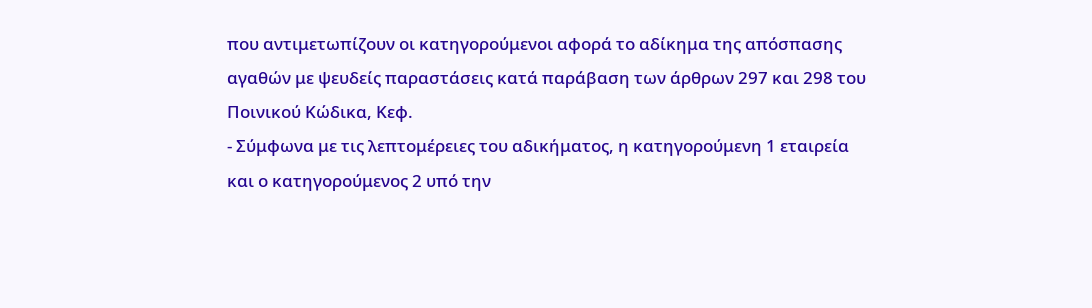που αντιμετωπίζουν οι κατηγορούμενοι αφορά το αδίκημα της απόσπασης αγαθών με ψευδείς παραστάσεις κατά παράβαση των άρθρων 297 και 298 του Ποινικού Κώδικα, Κεφ.
- Σύμφωνα με τις λεπτομέρειες του αδικήματος, η κατηγορούμενη 1 εταιρεία και ο κατηγορούμενος 2 υπό την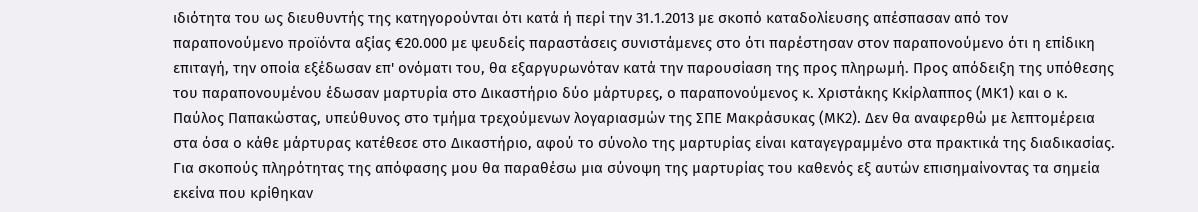ιδιότητα του ως διευθυντής της κατηγορούνται ότι κατά ή περί την 31.1.2013 με σκοπό καταδολίευσης απέσπασαν από τον παραπονούμενο προϊόντα αξίας €20.000 με ψευδείς παραστάσεις συνιστάμενες στο ότι παρέστησαν στον παραπονούμενο ότι η επίδικη επιταγή, την οποία εξέδωσαν επ' ονόματι του, θα εξαργυρωνόταν κατά την παρουσίαση της προς πληρωμή. Προς απόδειξη της υπόθεσης του παραπονουμένου έδωσαν μαρτυρία στο Δικαστήριο δύο μάρτυρες, ο παραπονούμενος κ. Χριστάκης Κκίρλαππος (ΜΚ1) και ο κ. Παύλος Παπακώστας, υπεύθυνος στο τμήμα τρεχούμενων λογαριασμών της ΣΠΕ Μακράσυκας (ΜΚ2). Δεν θα αναφερθώ με λεπτομέρεια στα όσα ο κάθε μάρτυρας κατέθεσε στο Δικαστήριο, αφού το σύνολο της μαρτυρίας είναι καταγεγραμμένο στα πρακτικά της διαδικασίας. Για σκοπούς πληρότητας της απόφασης μου θα παραθέσω μια σύνοψη της μαρτυρίας του καθενός εξ αυτών επισημαίνοντας τα σημεία εκείνα που κρίθηκαν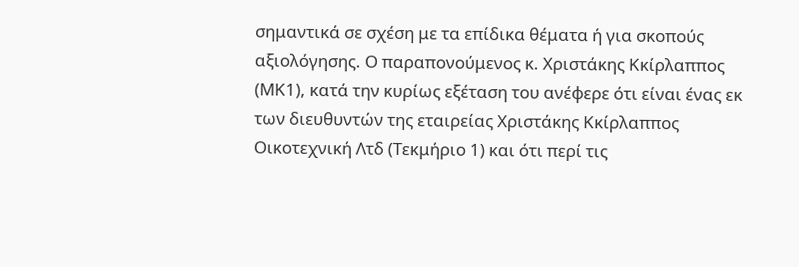σημαντικά σε σχέση με τα επίδικα θέματα ή για σκοπούς αξιολόγησης. Ο παραπονούμενος κ. Χριστάκης Κκίρλαππος (ΜΚ1), κατά την κυρίως εξέταση του ανέφερε ότι είναι ένας εκ των διευθυντών της εταιρείας Χριστάκης Κκίρλαππος Οικοτεχνική Λτδ (Τεκμήριο 1) και ότι περί τις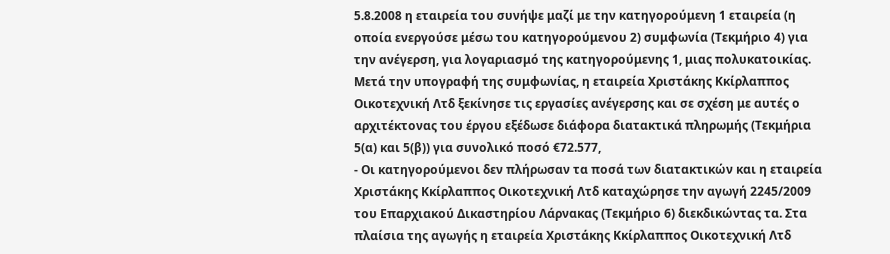5.8.2008 η εταιρεία του συνήψε μαζί με την κατηγορούμενη 1 εταιρεία (η οποία ενεργούσε μέσω του κατηγορούμενου 2) συμφωνία (Τεκμήριο 4) για την ανέγερση, για λογαριασμό της κατηγορούμενης 1, μιας πολυκατοικίας. Μετά την υπογραφή της συμφωνίας, η εταιρεία Χριστάκης Κκίρλαππος Οικοτεχνική Λτδ ξεκίνησε τις εργασίες ανέγερσης και σε σχέση με αυτές ο αρχιτέκτονας του έργου εξέδωσε διάφορα διατακτικά πληρωμής (Τεκμήρια 5(α) και 5(β)) για συνολικό ποσό €72.577,
- Οι κατηγορούμενοι δεν πλήρωσαν τα ποσά των διατακτικών και η εταιρεία Χριστάκης Κκίρλαππος Οικοτεχνική Λτδ καταχώρησε την αγωγή 2245/2009 του Επαρχιακού Δικαστηρίου Λάρνακας (Τεκμήριο 6) διεκδικώντας τα. Στα πλαίσια της αγωγής η εταιρεία Χριστάκης Κκίρλαππος Οικοτεχνική Λτδ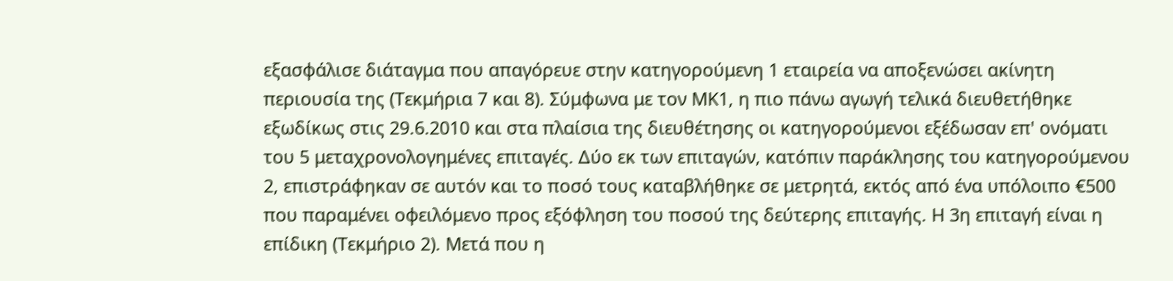εξασφάλισε διάταγμα που απαγόρευε στην κατηγορούμενη 1 εταιρεία να αποξενώσει ακίνητη περιουσία της (Τεκμήρια 7 και 8). Σύμφωνα με τον ΜΚ1, η πιο πάνω αγωγή τελικά διευθετήθηκε εξωδίκως στις 29.6.2010 και στα πλαίσια της διευθέτησης οι κατηγορούμενοι εξέδωσαν επ' ονόματι του 5 μεταχρονολογημένες επιταγές. Δύο εκ των επιταγών, κατόπιν παράκλησης του κατηγορούμενου 2, επιστράφηκαν σε αυτόν και το ποσό τους καταβλήθηκε σε μετρητά, εκτός από ένα υπόλοιπο €500 που παραμένει οφειλόμενο προς εξόφληση του ποσού της δεύτερης επιταγής. Η 3η επιταγή είναι η επίδικη (Τεκμήριο 2). Μετά που η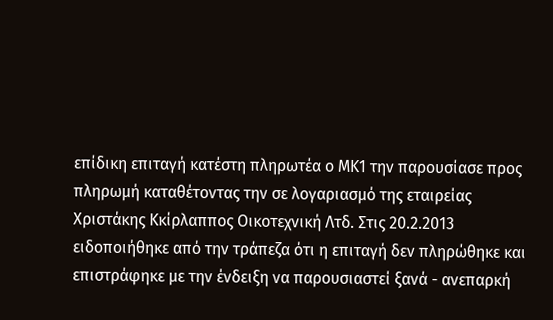επίδικη επιταγή κατέστη πληρωτέα ο ΜΚ1 την παρουσίασε προς πληρωμή καταθέτοντας την σε λογαριασμό της εταιρείας Χριστάκης Κκίρλαππος Οικοτεχνική Λτδ. Στις 20.2.2013 ειδοποιήθηκε από την τράπεζα ότι η επιταγή δεν πληρώθηκε και επιστράφηκε με την ένδειξη να παρουσιαστεί ξανά - ανεπαρκή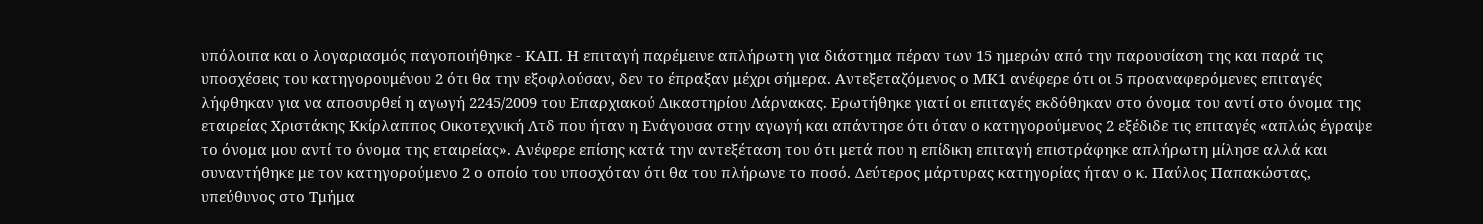υπόλοιπα και ο λογαριασμός παγοποιήθηκε - ΚΑΠ. Η επιταγή παρέμεινε απλήρωτη για διάστημα πέραν των 15 ημερών από την παρουσίαση της και παρά τις υποσχέσεις του κατηγορουμένου 2 ότι θα την εξοφλούσαν, δεν το έπραξαν μέχρι σήμερα. Αντεξεταζόμενος ο ΜΚ1 ανέφερε ότι οι 5 προαναφερόμενες επιταγές λήφθηκαν για να αποσυρθεί η αγωγή 2245/2009 του Επαρχιακού Δικαστηρίου Λάρνακας. Ερωτήθηκε γιατί οι επιταγές εκδόθηκαν στο όνομα του αντί στο όνομα της εταιρείας Χριστάκης Κκίρλαππος Οικοτεχνική Λτδ που ήταν η Ενάγουσα στην αγωγή και απάντησε ότι όταν ο κατηγορούμενος 2 εξέδιδε τις επιταγές «απλώς έγραψε το όνομα μου αντί το όνομα της εταιρείας». Ανέφερε επίσης κατά την αντεξέταση του ότι μετά που η επίδικη επιταγή επιστράφηκε απλήρωτη μίλησε αλλά και συναντήθηκε με τον κατηγορούμενο 2 ο οποίο του υποσχόταν ότι θα του πλήρωνε το ποσό. Δεύτερος μάρτυρας κατηγορίας ήταν ο κ. Παύλος Παπακώστας, υπεύθυνος στο Τμήμα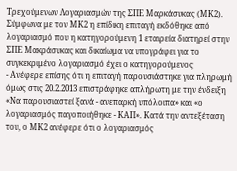Τρεχούμενων Λογαριασμών της ΣΠΕ Μαρκάσυκας (ΜΚ2). Σύμφωνα με τον ΜΚ2 η επίδικη επιταγή εκδόθηκε από λογαριασμό που η κατηγορούμενη 1 εταιρεία διατηρεί στην ΣΠΕ Μακράσυκας και δικαίωμα να υπογράφει για το συγκεκριμένο λογαριασμό έχει ο κατηγορούμενος
- Ανέφερε επίσης ότι η επιταγή παρουσιάστηκε για πληρωμή όμως στις 20.2.2013 επιστράφηκε απλήρωτη με την ένδειξη «Να παρουσιαστεί ξανά - ανεπαρκή υπόλοιπα» και «ο λογαριασμός παγοποιήθηκε - ΚΑΠ». Κατά την αντεξέταση του, ο ΜΚ2 ανέφερε ότι ο λογαριασμός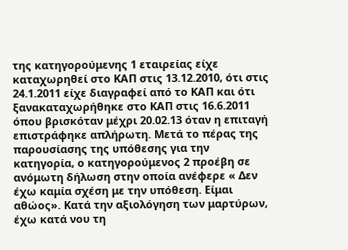της κατηγορούμενης 1 εταιρείας είχε καταχωρηθεί στο ΚΑΠ στις 13.12.2010, ότι στις 24.1.2011 είχε διαγραφεί από το ΚΑΠ και ότι ξανακαταχωρήθηκε στο ΚΑΠ στις 16.6.2011 όπου βρισκόταν μέχρι 20.02.13 όταν η επιταγή επιστράφηκε απλήρωτη. Μετά το πέρας της παρουσίασης της υπόθεσης για την κατηγορία, ο κατηγορούμενος 2 προέβη σε ανόμωτη δήλωση στην οποία ανέφερε « Δεν έχω καμία σχέση με την υπόθεση. Είμαι αθώος». Κατά την αξιολόγηση των μαρτύρων, έχω κατά νου τη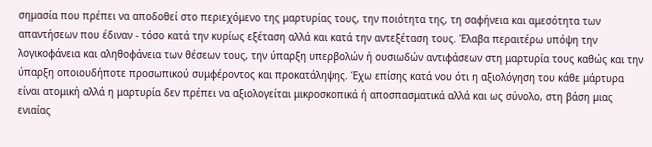σημασία που πρέπει να αποδοθεί στο περιεχόμενο της μαρτυρίας τους, την ποιότητα της, τη σαφήνεια και αμεσότητα των απαντήσεων που έδιναν - τόσο κατά την κυρίως εξέταση αλλά και κατά την αντεξέταση τους. Έλαβα περαιτέρω υπόψη την λογικοφάνεια και αληθοφάνεια των θέσεων τους, την ύπαρξη υπερβολών ή ουσιωδών αντιφάσεων στη μαρτυρία τους καθώς και την ύπαρξη οποιουδήποτε προσωπικού συμφέροντος και προκατάληψης. Έχω επίσης κατά νου ότι η αξιολόγηση του κάθε μάρτυρα είναι ατομική αλλά η μαρτυρία δεν πρέπει να αξιολογείται μικροσκοπικά ή αποσπασματικά αλλά και ως σύνολο, στη βάση μιας ενιαίας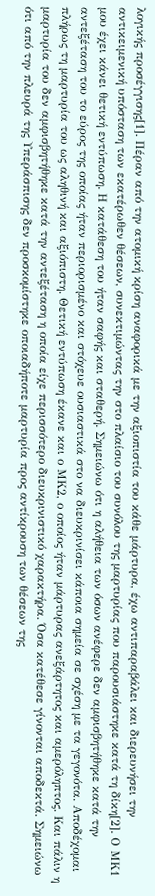λογικής προσέγγισης[1]. Πέραν από την ατομική κρίση αναφορικά με την αξιοπιστία του κάθε μάρτυρα, έχω αντιπαραβάλει και διερευνήσει την αντικειμενική υπόσταση των εκατέρωθεν θέσεων, συνεκτιμώντας την στο πλαίσιο του συνόλου της μαρτυρίας που παρουσιάστηκε κατά τη δίκη[2]. Ο ΜΚ1 μου έχει κάνει θετική εντύπωση. Η κατάθεση του ήταν σαφής και σταθερή. Σημειώνω ότι η αλήθεια των όσων ανέφερε δεν αμφισβητήθηκε κατά την αντεξέταση του το εύρος της οποίας ήταν περιορισμένο και στόχευε ουσιαστικά στο να διευκρινίσει κάποια σημεία σε σχέση με τα γεγονότα. Αποδέχομαι πλήρως τη μαρτυρία του ως αληθινή και αξιόπιστη. Θετική εντύπωση έκανε και ο ΜΚ2, ο οποίος ήταν μάρτυρας ανεξάρτητος και αμερόληπτος. Και πάλιν η μαρτυρία του δεν αμφισβητήθηκε κατά την αντεξέταση η οποία είχε περισσότερο διευκρινιστικό χαρακτήρα. Όσα κατέθεσε γίνονται αποδεκτά. Σημειώνω ότι από την πλευρά της Υπεράσπισης δεν προσκομίστηκε οποιαδήποτε μαρτυρία προς αντίκρουση των θέσεων της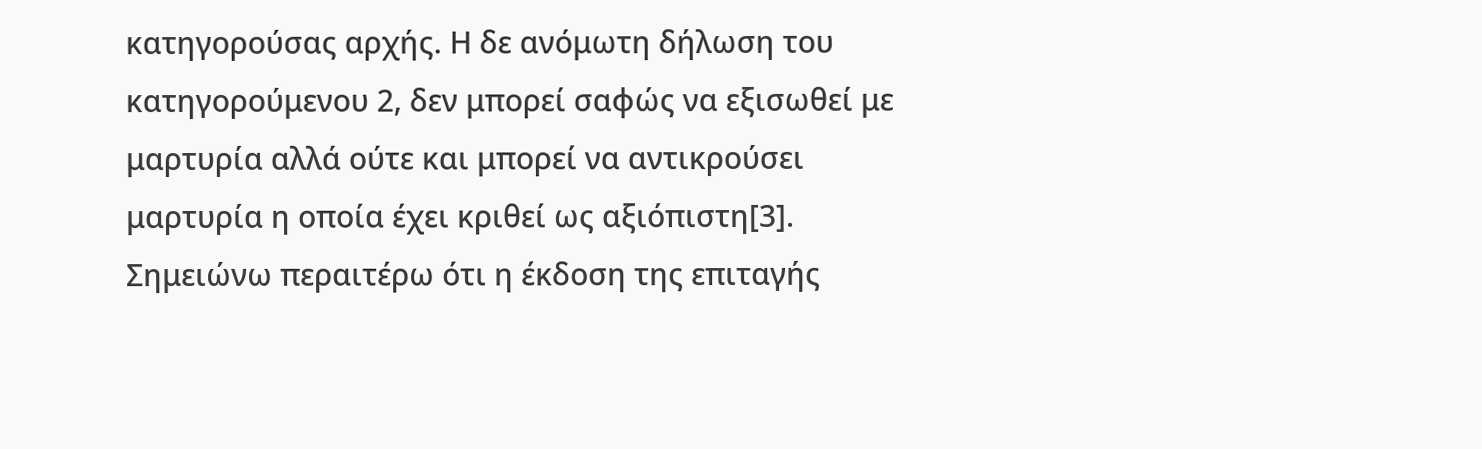κατηγορούσας αρχής. Η δε ανόμωτη δήλωση του κατηγορούμενου 2, δεν μπορεί σαφώς να εξισωθεί με μαρτυρία αλλά ούτε και μπορεί να αντικρούσει μαρτυρία η οποία έχει κριθεί ως αξιόπιστη[3]. Σημειώνω περαιτέρω ότι η έκδοση της επιταγής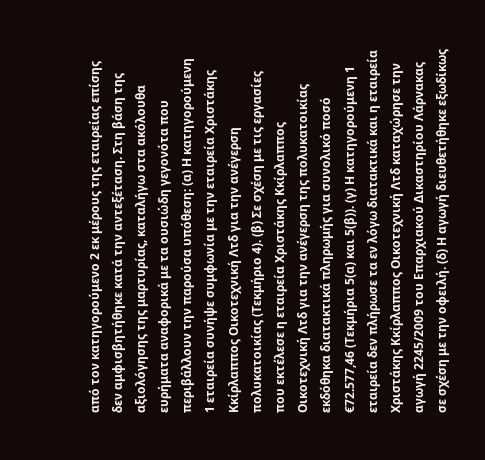από τον κατηγορούμενο 2 εκ μέρους της εταιρείας επίσης δεν αμφισβητήθηκε κατά την αντεξέταση. Στη βάση της αξιολόγησης της μαρτυρίας, καταλήγω στα ακόλουθα ευρήματα αναφορικά με τα ουσιώδη γεγονότα που περιβάλλουν την παρούσα υπόθεση: (α) Η κατηγορούμενη 1 εταιρεία συνήψε συμφωνία με την εταιρεία Χριστάκης Κκίρλαππος Οικοτεχνική Λτδ για την ανέγερση πολυκατοικίας (Τεκμήριο 4). (β) Σε σχέση με τις εργασίες που εκτέλεσε η εταιρεία Χριστάκης Κκίρλαππος Οικοτεχνική Λτδ για την ανέγερση της πολυκατοικίας εκδόθηκα διατακτικά πληρωμής για συνολικό ποσό €72.577,46 (Τεκμήρια 5(α) και 5(β)). (γ) Η κατηγορούμενη 1 εταιρεία δεν πλήρωσε τα εν λόγω διατακτικά και η εταιρεία Χριστάκης Κκίρλαππος Οικοτεχνική Λτδ καταχώρησε την αγωγή 2245/2009 του Επαρχιακού Δικαστηρίου Λάρνακας σε σχέση με την οφειλή. (δ) Η αγωγή διευθετήθηκε εξωδίκως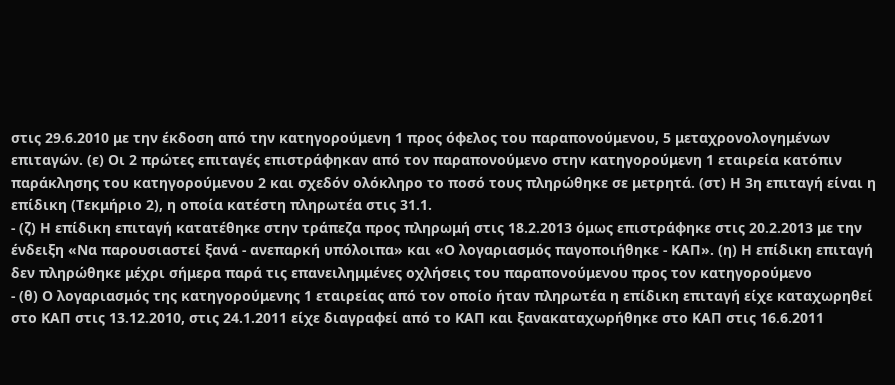στις 29.6.2010 με την έκδοση από την κατηγορούμενη 1 προς όφελος του παραπονούμενου, 5 μεταχρονολογημένων επιταγών. (ε) Οι 2 πρώτες επιταγές επιστράφηκαν από τον παραπονούμενο στην κατηγορούμενη 1 εταιρεία κατόπιν παράκλησης του κατηγορούμενου 2 και σχεδόν ολόκληρο το ποσό τους πληρώθηκε σε μετρητά. (στ) Η 3η επιταγή είναι η επίδικη (Τεκμήριο 2), η οποία κατέστη πληρωτέα στις 31.1.
- (ζ) Η επίδικη επιταγή κατατέθηκε στην τράπεζα προς πληρωμή στις 18.2.2013 όμως επιστράφηκε στις 20.2.2013 με την ένδειξη «Να παρουσιαστεί ξανά - ανεπαρκή υπόλοιπα» και «Ο λογαριασμός παγοποιήθηκε - ΚΑΠ». (η) Η επίδικη επιταγή δεν πληρώθηκε μέχρι σήμερα παρά τις επανειλημμένες οχλήσεις του παραπονούμενου προς τον κατηγορούμενο
- (θ) Ο λογαριασμός της κατηγορούμενης 1 εταιρείας από τον οποίο ήταν πληρωτέα η επίδικη επιταγή είχε καταχωρηθεί στο ΚΑΠ στις 13.12.2010, στις 24.1.2011 είχε διαγραφεί από το ΚΑΠ και ξανακαταχωρήθηκε στο ΚΑΠ στις 16.6.2011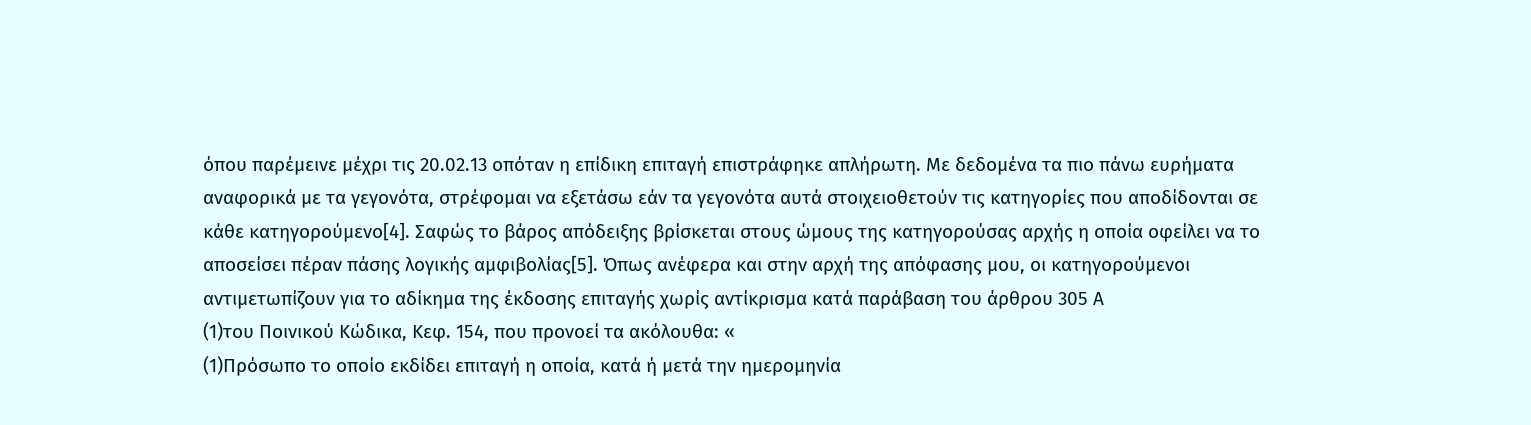όπου παρέμεινε μέχρι τις 20.02.13 οπόταν η επίδικη επιταγή επιστράφηκε απλήρωτη. Με δεδομένα τα πιο πάνω ευρήματα αναφορικά με τα γεγονότα, στρέφομαι να εξετάσω εάν τα γεγονότα αυτά στοιχειοθετούν τις κατηγορίες που αποδίδονται σε κάθε κατηγορούμενο[4]. Σαφώς το βάρος απόδειξης βρίσκεται στους ώμους της κατηγορούσας αρχής η οποία οφείλει να το αποσείσει πέραν πάσης λογικής αμφιβολίας[5]. Όπως ανέφερα και στην αρχή της απόφασης μου, οι κατηγορούμενοι αντιμετωπίζουν για το αδίκημα της έκδοσης επιταγής χωρίς αντίκρισμα κατά παράβαση του άρθρου 305 Α
(1)του Ποινικού Κώδικα, Κεφ. 154, που προνοεί τα ακόλουθα: «
(1)Πρόσωπο το οποίο εκδίδει επιταγή η οποία, κατά ή μετά την ημερομηνία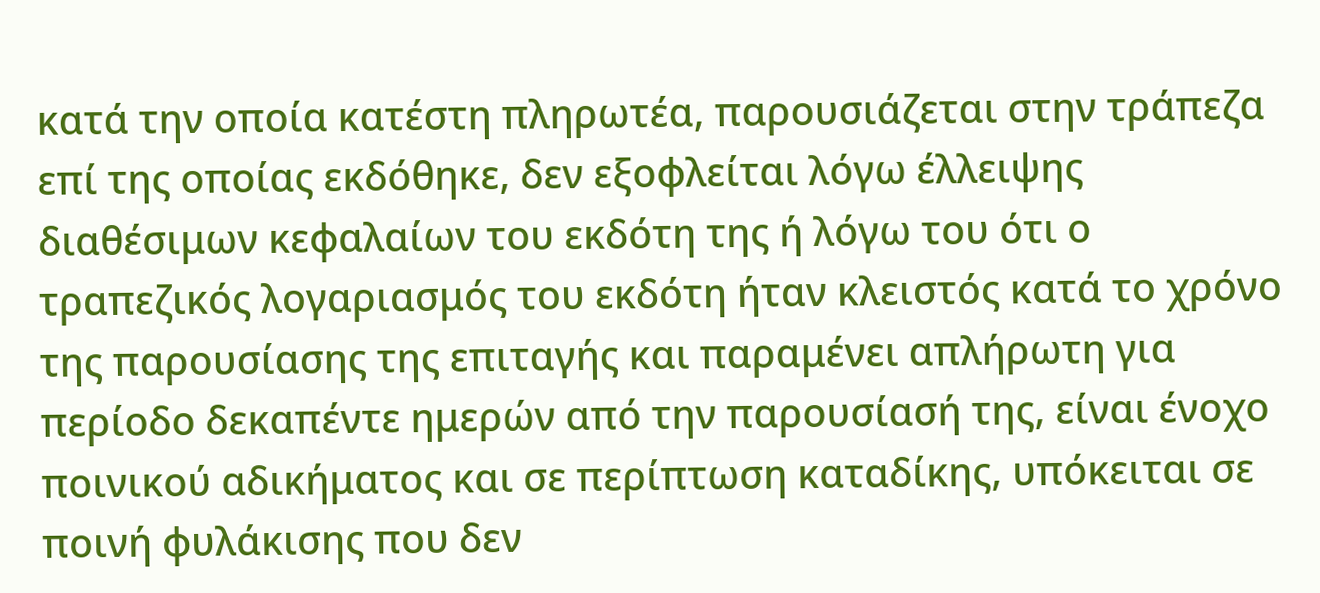κατά την οποία κατέστη πληρωτέα, παρουσιάζεται στην τράπεζα επί της οποίας εκδόθηκε, δεν εξοφλείται λόγω έλλειψης διαθέσιμων κεφαλαίων του εκδότη της ή λόγω του ότι ο τραπεζικός λογαριασμός του εκδότη ήταν κλειστός κατά το χρόνο της παρουσίασης της επιταγής και παραμένει απλήρωτη για περίοδο δεκαπέντε ημερών από την παρουσίασή της, είναι ένοχο ποινικού αδικήματος και σε περίπτωση καταδίκης, υπόκειται σε ποινή φυλάκισης που δεν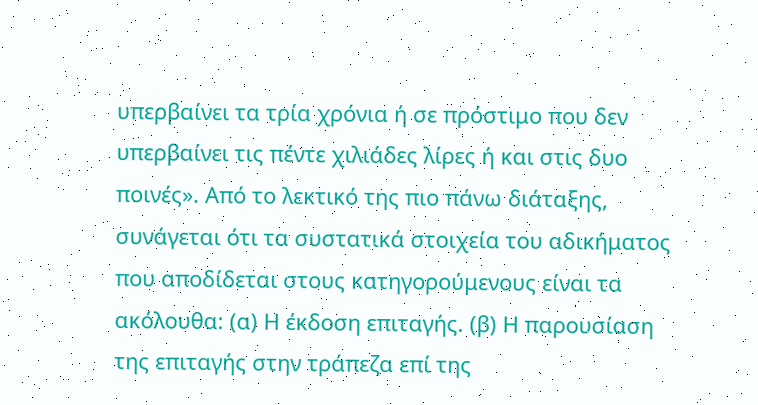υπερβαίνει τα τρία χρόνια ή σε πρόστιμο που δεν υπερβαίνει τις πέντε χιλιάδες λίρες ή και στις δυο ποινές». Από το λεκτικό της πιο πάνω διάταξης, συνάγεται ότι τα συστατικά στοιχεία του αδικήματος που αποδίδεται στους κατηγορούμενους είναι τα ακόλουθα: (α) Η έκδοση επιταγής. (β) Η παρουσίαση της επιταγής στην τράπεζα επί της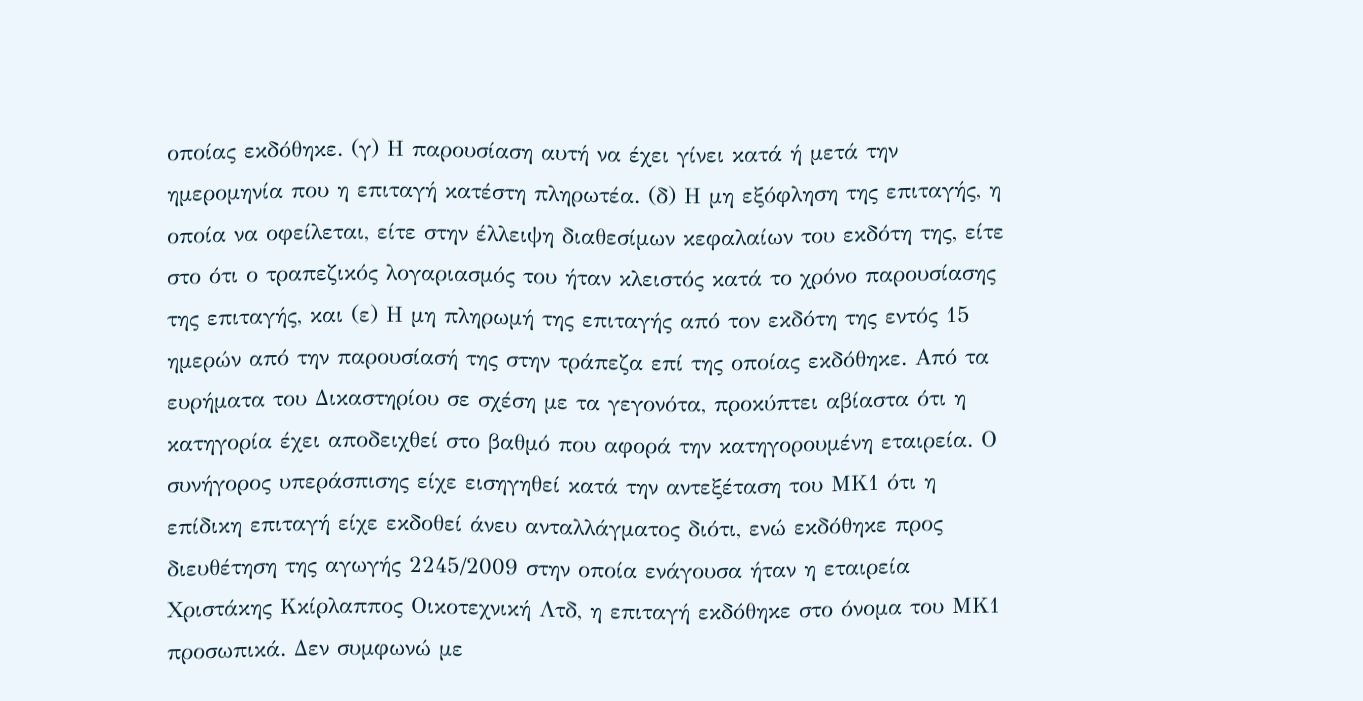οποίας εκδόθηκε. (γ) Η παρουσίαση αυτή να έχει γίνει κατά ή μετά την ημερομηνία που η επιταγή κατέστη πληρωτέα. (δ) Η μη εξόφληση της επιταγής, η οποία να οφείλεται, είτε στην έλλειψη διαθεσίμων κεφαλαίων του εκδότη της, είτε στο ότι ο τραπεζικός λογαριασμός του ήταν κλειστός κατά το χρόνο παρουσίασης της επιταγής, και (ε) Η μη πληρωμή της επιταγής από τον εκδότη της εντός 15 ημερών από την παρουσίασή της στην τράπεζα επί της οποίας εκδόθηκε. Από τα ευρήματα του Δικαστηρίου σε σχέση με τα γεγονότα, προκύπτει αβίαστα ότι η κατηγορία έχει αποδειχθεί στο βαθμό που αφορά την κατηγορουμένη εταιρεία. Ο συνήγορος υπεράσπισης είχε εισηγηθεί κατά την αντεξέταση του ΜΚ1 ότι η επίδικη επιταγή είχε εκδοθεί άνευ ανταλλάγματος διότι, ενώ εκδόθηκε προς διευθέτηση της αγωγής 2245/2009 στην οποία ενάγουσα ήταν η εταιρεία Χριστάκης Κκίρλαππος Οικοτεχνική Λτδ, η επιταγή εκδόθηκε στο όνομα του ΜΚ1 προσωπικά. Δεν συμφωνώ με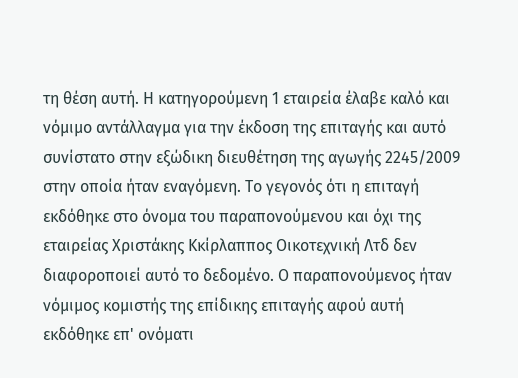τη θέση αυτή. Η κατηγορούμενη 1 εταιρεία έλαβε καλό και νόμιμο αντάλλαγμα για την έκδοση της επιταγής και αυτό συνίστατο στην εξώδικη διευθέτηση της αγωγής 2245/2009 στην οποία ήταν εναγόμενη. Το γεγονός ότι η επιταγή εκδόθηκε στο όνομα του παραπονούμενου και όχι της εταιρείας Χριστάκης Κκίρλαππος Οικοτεχνική Λτδ δεν διαφοροποιεί αυτό το δεδομένο. Ο παραπονούμενος ήταν νόμιμος κομιστής της επίδικης επιταγής αφού αυτή εκδόθηκε επ' ονόματι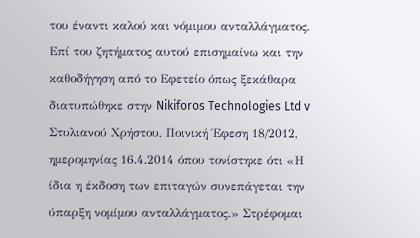του έναντι καλού και νόμιμου ανταλλάγματος. Επί του ζητήματος αυτού επισημαίνω και την καθοδήγηση από το Εφετείο όπως ξεκάθαρα διατυπώθηκε στην Nikiforos Technologies Ltd v Στυλιανού Χρήστου, Ποινική Έφεση 18/2012, ημερομηνίας 16.4.2014 όπου τονίστηκε ότι «Η ίδια η έκδοση των επιταγών συνεπάγεται την ύπαρξη νομίμου ανταλλάγματος.» Στρέφομαι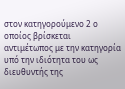στον κατηγορούμενο 2 ο οποίος βρίσκεται αντιμέτωπος με την κατηγορία υπό την ιδιότητα του ως διευθυντής της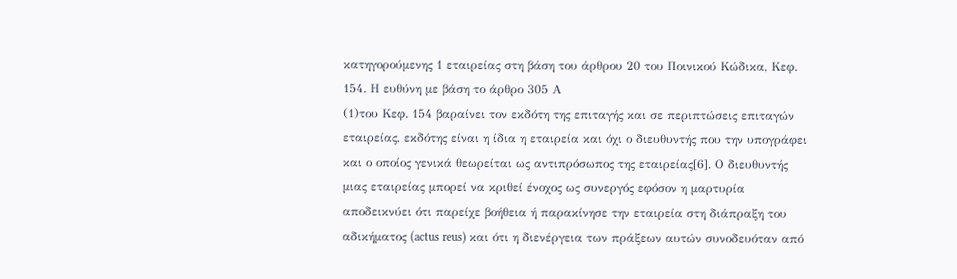κατηγορούμενης 1 εταιρείας στη βάση του άρθρου 20 του Ποινικού Κώδικα, Κεφ. 154. Η ευθύνη με βάση το άρθρο 305 Α
(1)του Κεφ. 154 βαραίνει τον εκδότη της επιταγής και σε περιπτώσεις επιταγών εταιρείας, εκδότης είναι η ίδια η εταιρεία και όχι ο διευθυντής που την υπογράφει και ο οποίος γενικά θεωρείται ως αντιπρόσωπος της εταιρείας[6]. Ο διευθυντής μιας εταιρείας μπορεί να κριθεί ένοχος ως συνεργός εφόσον η μαρτυρία αποδεικνύει ότι παρείχε βοήθεια ή παρακίνησε την εταιρεία στη διάπραξη του αδικήματος (actus reus) και ότι η διενέργεια των πράξεων αυτών συνοδευόταν από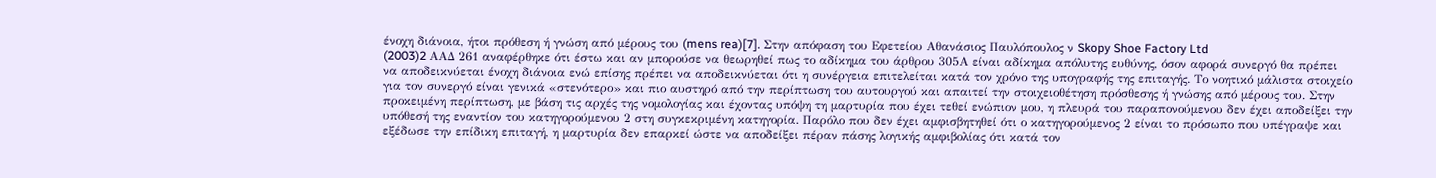ένοχη διάνοια, ήτοι πρόθεση ή γνώση από μέρους του (mens rea)[7]. Στην απόφαση του Εφετείου Αθανάσιος Παυλόπουλος ν Skopy Shoe Factory Ltd
(2003)2 AAΔ 261 αναφέρθηκε ότι έστω και αν μπορούσε να θεωρηθεί πως το αδίκημα του άρθρου 305Α είναι αδίκημα απόλυτης ευθύνης, όσον αφορά συνεργό θα πρέπει να αποδεικνύεται ένοχη διάνοια ενώ επίσης πρέπει να αποδεικνύεται ότι η συνέργεια επιτελείται κατά τον χρόνο της υπογραφής της επιταγής. Το νοητικό μάλιστα στοιχείο για τον συνεργό είναι γενικά «στενότερο» και πιο αυστηρό από την περίπτωση του αυτουργού και απαιτεί την στοιχειοθέτηση πρόσθεσης ή γνώσης από μέρους του. Στην προκειμένη περίπτωση, με βάση τις αρχές της νομολογίας και έχοντας υπόψη τη μαρτυρία που έχει τεθεί ενώπιον μου, η πλευρά του παραπονούμενου δεν έχει αποδείξει την υπόθεσή της εναντίον του κατηγορούμενου 2 στη συγκεκριμένη κατηγορία. Παρόλο που δεν έχει αμφισβητηθεί ότι ο κατηγορούμενος 2 είναι το πρόσωπο που υπέγραψε και εξέδωσε την επίδικη επιταγή, η μαρτυρία δεν επαρκεί ώστε να αποδείξει πέραν πάσης λογικής αμφιβολίας ότι κατά τον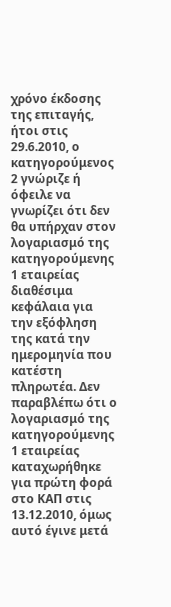χρόνο έκδοσης της επιταγής, ήτοι στις 29.6.2010, ο κατηγορούμενος 2 γνώριζε ή όφειλε να γνωρίζει ότι δεν θα υπήρχαν στον λογαριασμό της κατηγορούμενης 1 εταιρείας διαθέσιμα κεφάλαια για την εξόφληση της κατά την ημερομηνία που κατέστη πληρωτέα. Δεν παραβλέπω ότι ο λογαριασμό της κατηγορούμενης 1 εταιρείας καταχωρήθηκε για πρώτη φορά στο ΚΑΠ στις 13.12.2010, όμως αυτό έγινε μετά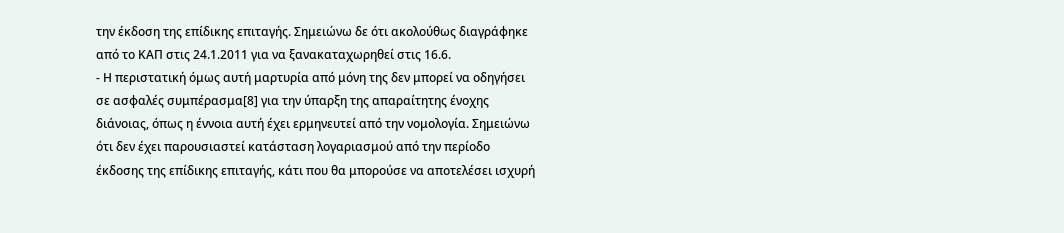την έκδοση της επίδικης επιταγής. Σημειώνω δε ότι ακολούθως διαγράφηκε από το ΚΑΠ στις 24.1.2011 για να ξανακαταχωρηθεί στις 16.6.
- Η περιστατική όμως αυτή μαρτυρία από μόνη της δεν μπορεί να οδηγήσει σε ασφαλές συμπέρασμα[8] για την ύπαρξη της απαραίτητης ένοχης διάνοιας, όπως η έννοια αυτή έχει ερμηνευτεί από την νομολογία. Σημειώνω ότι δεν έχει παρουσιαστεί κατάσταση λογαριασμού από την περίοδο έκδοσης της επίδικης επιταγής, κάτι που θα μπορούσε να αποτελέσει ισχυρή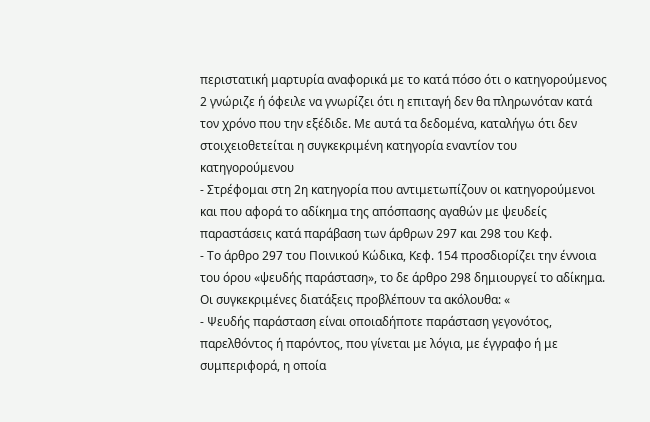περιστατική μαρτυρία αναφορικά με το κατά πόσο ότι ο κατηγορούμενος 2 γνώριζε ή όφειλε να γνωρίζει ότι η επιταγή δεν θα πληρωνόταν κατά τον χρόνο που την εξέδιδε. Με αυτά τα δεδομένα, καταλήγω ότι δεν στοιχειοθετείται η συγκεκριμένη κατηγορία εναντίον του κατηγορούμενου
- Στρέφομαι στη 2η κατηγορία που αντιμετωπίζουν οι κατηγορούμενοι και που αφορά το αδίκημα της απόσπασης αγαθών με ψευδείς παραστάσεις κατά παράβαση των άρθρων 297 και 298 του Κεφ.
- Το άρθρο 297 του Ποινικού Κώδικα, Κεφ. 154 προσδιορίζει την έννοια του όρου «ψευδής παράσταση», το δε άρθρο 298 δημιουργεί το αδίκημα. Οι συγκεκριμένες διατάξεις προβλέπουν τα ακόλουθα: «
- Ψευδής παράσταση είναι οποιαδήποτε παράσταση γεγονότος, παρελθόντος ή παρόντος, που γίνεται με λόγια, με έγγραφο ή με συμπεριφορά, η οποία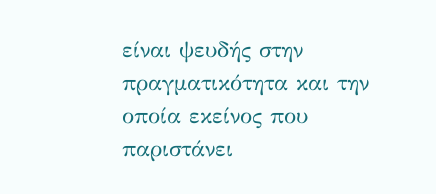είναι ψευδής στην πραγματικότητα και την οποία εκείνος που παριστάνει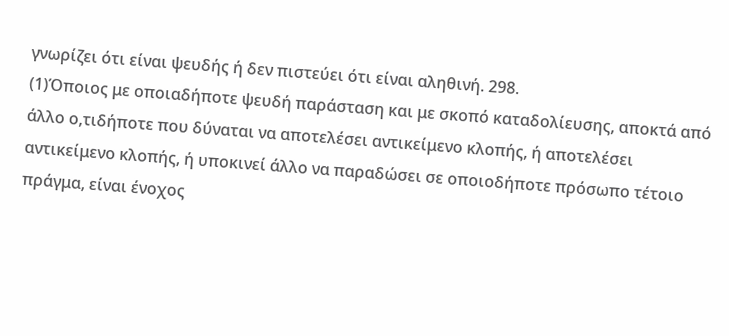γνωρίζει ότι είναι ψευδής ή δεν πιστεύει ότι είναι αληθινή. 298.
(1)Όποιος με οποιαδήποτε ψευδή παράσταση και με σκοπό καταδολίευσης, αποκτά από άλλο ο,τιδήποτε που δύναται να αποτελέσει αντικείμενο κλοπής, ή αποτελέσει αντικείμενο κλοπής, ή υποκινεί άλλο να παραδώσει σε οποιοδήποτε πρόσωπο τέτοιο πράγμα, είναι ένοχος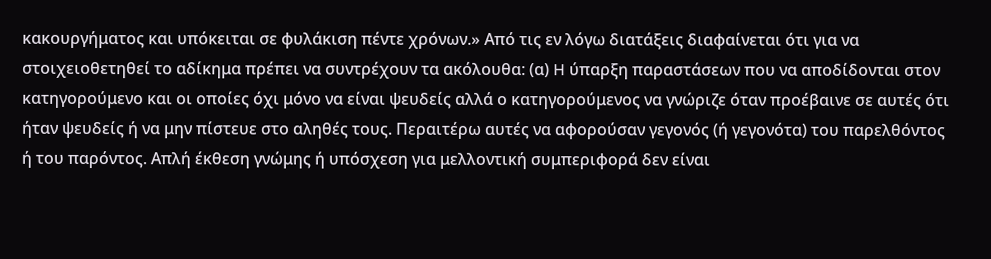κακουργήματος και υπόκειται σε φυλάκιση πέντε χρόνων.» Από τις εν λόγω διατάξεις διαφαίνεται ότι για να στοιχειοθετηθεί το αδίκημα πρέπει να συντρέχουν τα ακόλουθα: (α) H ύπαρξη παραστάσεων που να αποδίδονται στον κατηγορούμενο και οι οποίες όχι μόνο να είναι ψευδείς αλλά ο κατηγορούμενος να γνώριζε όταν προέβαινε σε αυτές ότι ήταν ψευδείς ή να μην πίστευε στο αληθές τους. Περαιτέρω αυτές να αφορούσαν γεγονός (ή γεγονότα) του παρελθόντος ή του παρόντος. Απλή έκθεση γνώμης ή υπόσχεση για μελλοντική συμπεριφορά δεν είναι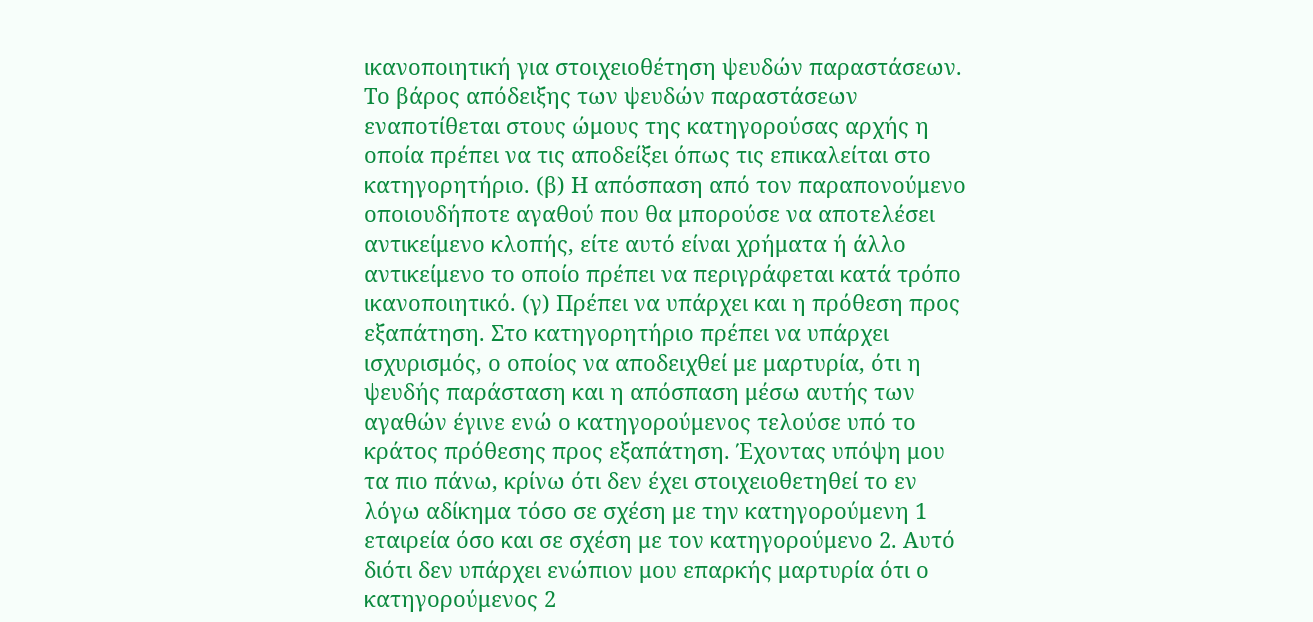ικανοποιητική για στοιχειοθέτηση ψευδών παραστάσεων. Το βάρος απόδειξης των ψευδών παραστάσεων εναποτίθεται στους ώμους της κατηγορούσας αρχής η οποία πρέπει να τις αποδείξει όπως τις επικαλείται στο κατηγορητήριο. (β) Η απόσπαση από τον παραπονούμενο οποιουδήποτε αγαθού που θα μπορούσε να αποτελέσει αντικείμενο κλοπής, είτε αυτό είναι χρήματα ή άλλο αντικείμενο το οποίο πρέπει να περιγράφεται κατά τρόπο ικανοποιητικό. (γ) Πρέπει να υπάρχει και η πρόθεση προς εξαπάτηση. Στο κατηγορητήριο πρέπει να υπάρχει ισχυρισμός, ο οποίος να αποδειχθεί με μαρτυρία, ότι η ψευδής παράσταση και η απόσπαση μέσω αυτής των αγαθών έγινε ενώ ο κατηγορούμενος τελούσε υπό το κράτος πρόθεσης προς εξαπάτηση. Έχοντας υπόψη μου τα πιο πάνω, κρίνω ότι δεν έχει στοιχειοθετηθεί το εν λόγω αδίκημα τόσο σε σχέση με την κατηγορούμενη 1 εταιρεία όσο και σε σχέση με τον κατηγορούμενο 2. Αυτό διότι δεν υπάρχει ενώπιον μου επαρκής μαρτυρία ότι ο κατηγορούμενος 2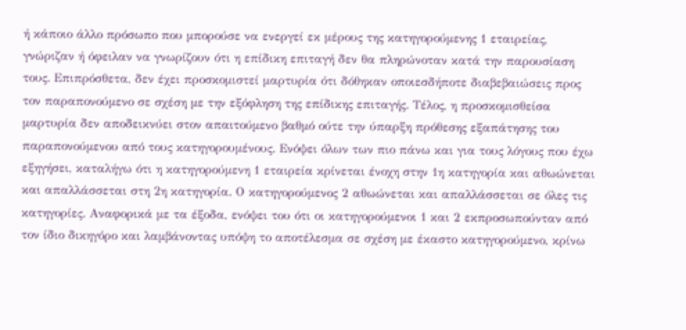ή κάποιο άλλο πρόσωπο που μπορούσε να ενεργεί εκ μέρους της κατηγορούμενης 1 εταιρείας, γνώριζαν ή όφειλαν να γνωρίζουν ότι η επίδικη επιταγή δεν θα πληρώνοταν κατά την παρουσίαση τους. Επιπρόσθετα, δεν έχει προσκομιστεί μαρτυρία ότι δόθηκαν οποιεσδήποτε διαβεβαιώσεις προς τον παραπονούμενο σε σχέση με την εξόφληση της επίδικης επιταγής. Τέλος, η προσκομισθείσα μαρτυρία δεν αποδεικνύει στον απαιτούμενο βαθμό ούτε την ύπαρξη πρόθεσης εξαπάτησης του παραπονούμενου από τους κατηγορουμένους. Ενόψει όλων των πιο πάνω και για τους λόγους που έχω εξηγήσει, καταλήγω ότι η κατηγορούμενη 1 εταιρεία κρίνεται ένοχη στην 1η κατηγορία και αθωώνεται και απαλλάσσεται στη 2η κατηγορία. Ο κατηγορούμενος 2 αθωώνεται και απαλλάσσεται σε όλες τις κατηγορίες. Αναφορικά με τα έξοδα, ενόψει του ότι οι κατηγορούμενοι 1 και 2 εκπροσωπούνταν από τον ίδιο δικηγόρο και λαμβάνοντας υπόψη το αποτέλεσμα σε σχέση με έκαστο κατηγορούμενο, κρίνω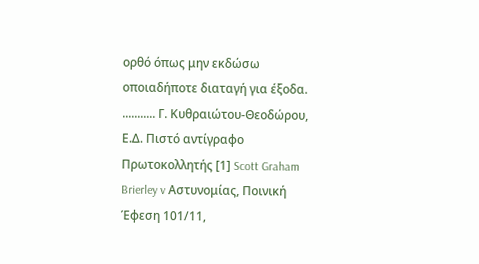ορθό όπως μην εκδώσω οποιαδήποτε διαταγή για έξοδα. ........... Γ. Κυθραιώτου-Θεοδώρου, Ε.Δ. Πιστό αντίγραφο Πρωτοκολλητής [1] Scott Graham Brierley v Αστυνομίας, Ποινική Έφεση 101/11,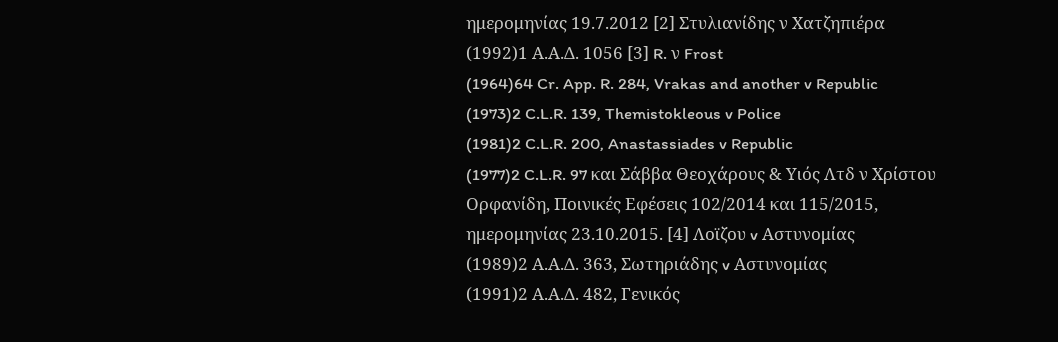ημερομηνίας 19.7.2012 [2] Στυλιανίδης ν Χατζηπιέρα
(1992)1 Α.Α.Δ. 1056 [3] R. ν Frost
(1964)64 Cr. App. R. 284, Vrakas and another v Republic
(1973)2 C.L.R. 139, Themistokleous v Police
(1981)2 C.L.R. 200, Anastassiades v Republic
(1977)2 C.L.R. 97 και Σάββα Θεοχάρους & Υιός Λτδ ν Χρίστου Ορφανίδη, Ποινικές Εφέσεις 102/2014 και 115/2015, ημερομηνίας 23.10.2015. [4] Λοϊζου v Αστυνομίας
(1989)2 Α.Α.Δ. 363, Σωτηριάδης v Αστυνομίας
(1991)2 Α.Α.Δ. 482, Γενικός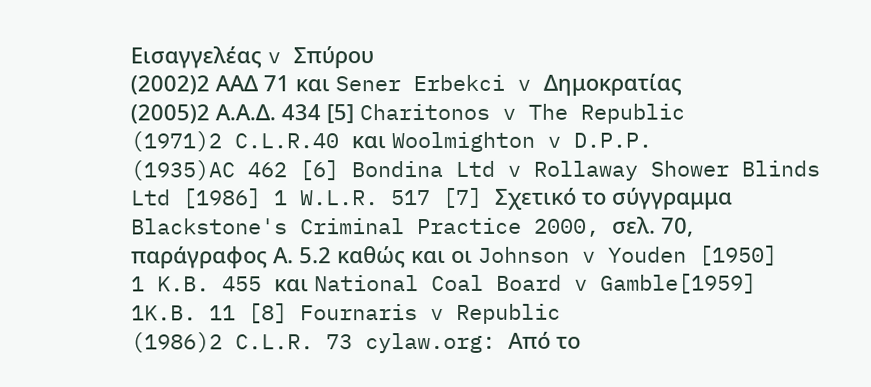Εισαγγελέας v Σπύρου
(2002)2 ΑΑΔ 71 και Sener Erbekci v Δημοκρατίας
(2005)2 Α.Α.Δ. 434 [5] Charitonos v The Republic
(1971)2 C.L.R.40 και Woolmighton v D.P.P.
(1935)AC 462 [6] Bondina Ltd v Rollaway Shower Blinds Ltd [1986] 1 W.L.R. 517 [7] Σχετικό το σύγγραμμα Blackstone's Criminal Practice 2000, σελ. 70, παράγραφος Α. 5.2 καθώς και οι Johnson v Youden [1950] 1 K.B. 455 και National Coal Board v Gamble[1959] 1K.B. 11 [8] Fournaris v Republic
(1986)2 C.L.R. 73 cylaw.org: Από το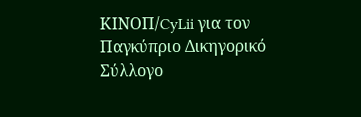ΚΙΝOΠ/CyLii για τον Παγκύπριο Δικηγορικό Σύλλογο